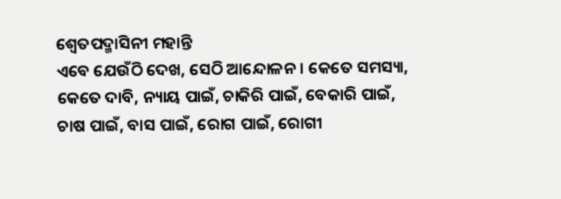ଶ୍ୱେତପଦ୍ମାସିନୀ ମହାନ୍ତି
ଏବେ ଯେଉଁଠି ଦେଖ, ସେଠି ଆନ୍ଦୋଳନ। କେତେ ସମସ୍ୟା, କେତେ ଦାବି, ନ୍ୟାୟ ପାଇଁ, ଚାକିରି ପାଇଁ, ବେକାରି ପାଇଁ, ଚାଷ ପାଇଁ, ବାସ ପାଇଁ, ରୋଗ ପାଇଁ, ରୋଗୀ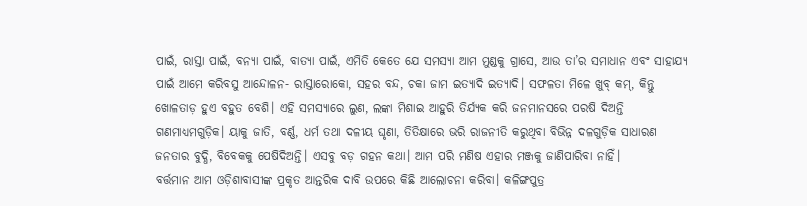ପାଇଁ, ରାସ୍ତା ପାଇଁ, ବନ୍ୟା ପାଇଁ, ବାତ୍ୟା ପାଇଁ, ଏମିତି କେତେ ଯେ ସମସ୍ୟା ଆମ ମୁଣ୍ଡକୁ ଗ୍ରାସେ, ଆଉ ତା’ର ସମାଧାନ ଏବଂ ସାହାଯ୍ୟ ପାଇଁ ଆମେ କରିବସୁ ଆନ୍ଦୋଳନ- ରାସ୍ତାରୋକୋ, ସହର ବନ୍ଦ, ଚକା ଜାମ ଇତ୍ୟାଦି ଇତ୍ୟାଦି। ସଫଳତା ମିଳେ ଖୁବ୍ କମ୍, କିନ୍ତୁ ଖୋଳତାଡ଼ ହୁଏ ବହୁତ ବେଶି। ଏହି ସମସ୍ୟାରେ ଲୁଣ, ଲଙ୍କା ମିଶାଇ ଆହୁରି ତିର୍ଯ୍ୟକ କରି ଜନମାନସରେ ପରଷି ଦିଅନ୍ତି ଗଣମାଧ୍ୟମଗୁଡ଼ିକ। ୟାକୁ ଜାତି, ବର୍ଣ୍ଣ, ଧର୍ମ ତଥା ଦଳୀୟ ଘୃଣା, ତିତିକ୍ଷାରେ ଭରି ରାଜନୀତି କରୁଥିବା ବିଭିନ୍ନ ଦଳଗୁଡ଼ିକ ସାଧାରଣ ଜନତାର ବୁଦ୍ଧି, ବିବେକକୁ ପେଷିଦିଅନ୍ତି। ଏସବୁ ବଡ଼ ଗହନ କଥା। ଆମ ପରି ମଣିଷ ଏହାର ମଞ୍ଜକୁ ଜାଣିପାରିବା ନାହିଁ।
ବର୍ତ୍ତମାନ ଆମ ଓଡ଼ିଶାବାସୀଙ୍କ ପ୍ରକୃତ ଆନ୍ତରିକ ଦାବି ଉପରେ କିଛି ଆଲୋଚନା କରିବା। କଳିଙ୍ଗପୁତ୍ର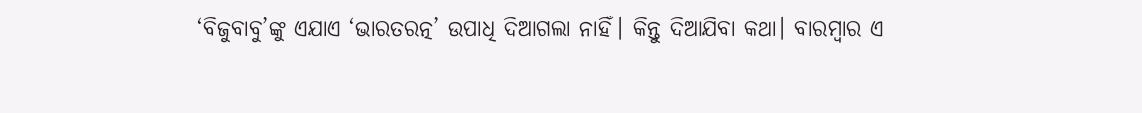‘ବିଜୁବାବୁ’ଙ୍କୁ ଏଯାଏ ‘ଭାରତରତ୍ନ’ ଉପାଧି ଦିଆଗଲା ନାହିଁ। କିନ୍ତୁ ଦିଆଯିବା କଥା। ବାରମ୍ବାର ଏ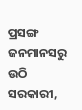ପ୍ରସଙ୍ଗ ଜନମାନସରୁ ଉଠି ସରକାରୀ,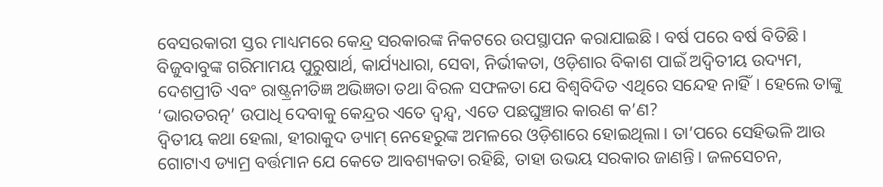ବେସରକାରୀ ସ୍ତର ମାଧ୍ୟମରେ କେନ୍ଦ୍ର ସରକାରଙ୍କ ନିକଟରେ ଉପସ୍ଥାପନ କରାଯାଇଛି। ବର୍ଷ ପରେ ବର୍ଷ ବିତିଛି। ବିଜୁବାବୁଙ୍କ ଗରିମାମୟ ପୁରୁଷାର୍ଥ, କାର୍ଯ୍ୟଧାରା, ସେବା, ନିର୍ଭୀକତା, ଓଡ଼ିଶାର ବିକାଶ ପାଇଁ ଅଦ୍ୱିତୀୟ ଉଦ୍ୟମ, ଦେଶପ୍ରୀତି ଏବଂ ରାଷ୍ଟ୍ରନୀତିଜ୍ଞ ଅଭିଜ୍ଞତା ତଥା ବିରଳ ସଫଳତା ଯେ ବିଶ୍ୱବିଦିତ ଏଥିରେ ସନ୍ଦେହ ନାହିଁ। ହେଲେ ତାଙ୍କୁ ‘ଭାରତରତ୍ନ’ ଉପାଧି ଦେବାକୁ କେନ୍ଦ୍ରର ଏତେ ଦ୍ୱନ୍ଦ୍ୱ, ଏତେ ପଛଘୁଞ୍ଚାର କାରଣ କ’ଣ?
ଦ୍ୱିତୀୟ କଥା ହେଲା, ହୀରାକୁଦ ଡ୍ୟାମ୍ ନେହେରୁଙ୍କ ଅମଳରେ ଓଡ଼ିଶାରେ ହୋଇଥିଲା। ତା’ପରେ ସେହିଭଳି ଆଉ ଗୋଟାଏ ଡ୍ୟାମ୍ର ବର୍ତ୍ତମାନ ଯେ କେତେ ଆବଶ୍ୟକତା ରହିଛି, ତାହା ଉଭୟ ସରକାର ଜାଣନ୍ତି। ଜଳସେଚନ,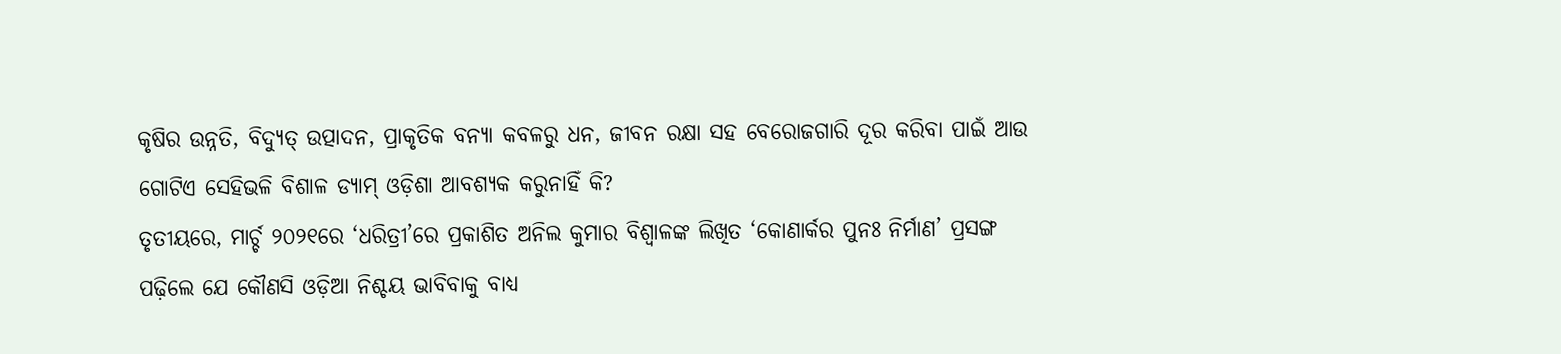କୃଷିର ଉନ୍ନତି, ବିଦ୍ୟୁତ୍ ଉତ୍ପାଦନ, ପ୍ରାକୃତିକ ବନ୍ୟା କବଳରୁ ଧନ, ଜୀବନ ରକ୍ଷା ସହ ବେରୋଜଗାରି ଦୂର କରିବା ପାଇଁ ଆଉ ଗୋଟିଏ ସେହିଭଳି ବିଶାଳ ଡ୍ୟାମ୍ ଓଡ଼ିଶା ଆବଶ୍ୟକ କରୁନାହିଁ କି?
ତୃତୀୟରେ, ମାର୍ଚ୍ଚ ୨୦୨୧ରେ ‘ଧରିତ୍ରୀ’ରେ ପ୍ରକାଶିତ ଅନିଲ କୁମାର ବିଶ୍ୱାଳଙ୍କ ଲିଖିତ ‘କୋଣାର୍କର ପୁନଃ ନିର୍ମାଣ’ ପ୍ରସଙ୍ଗ ପଢ଼ିଲେ ଯେ କୌଣସି ଓଡ଼ିଆ ନିଶ୍ଚୟ ଭାବିବାକୁ ବାଧ୍ୟ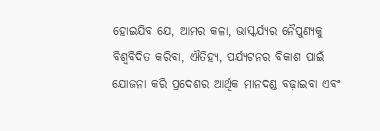ହୋଇଯିବ ଯେ, ଆମର କଳା, ଭାସ୍କର୍ଯ୍ୟର ନୈପୁଣ୍ୟକୁ ବିଶ୍ୱବିଦିତ କରିବା, ଐତିହ୍ୟ, ପର୍ଯ୍ୟଟନର ବିକାଶ ପାଇଁ ଯୋଜନା କରି ପ୍ରଦେଶର ଆର୍ଥିକ ମାନଦଣ୍ଡ ବଢ଼ାଇବା ଏବଂ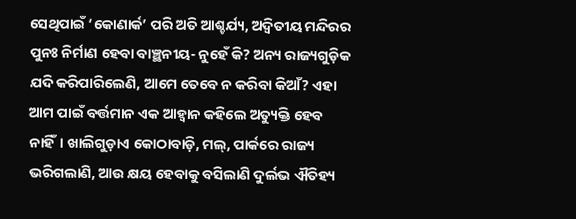ସେଥିପାଇଁ ‘କୋଣାର୍କ’ ପରି ଅତି ଆଶ୍ଚର୍ଯ୍ୟ, ଅଦ୍ୱିତୀୟ ମନ୍ଦିରର ପୁନଃ ନିର୍ମାଣ ହେବା ବାଞ୍ଛନୀୟ- ନୁହେଁ କି? ଅନ୍ୟ ରାଜ୍ୟଗୁଡ଼ିକ ଯଦି କରିପାରିଲେଣି, ଆମେ ତେବେ ନ କରିବା କିଆଁ? ଏହା ଆମ ପାଇଁ ବର୍ତ୍ତମାନ ଏକ ଆହ୍ବାନ କହିଲେ ଅତ୍ୟୁକ୍ତି ହେବ ନାହିଁ। ଖାଲିଗୁଡ଼ାଏ କୋଠାବାଡ଼ି, ମଲ୍, ପାର୍କରେ ରାଜ୍ୟ ଭରିଗଲାଣି, ଆଉ କ୍ଷୟ ହେବାକୁ ବସିଲାଣି ଦୁର୍ଲଭ ଐତିହ୍ୟ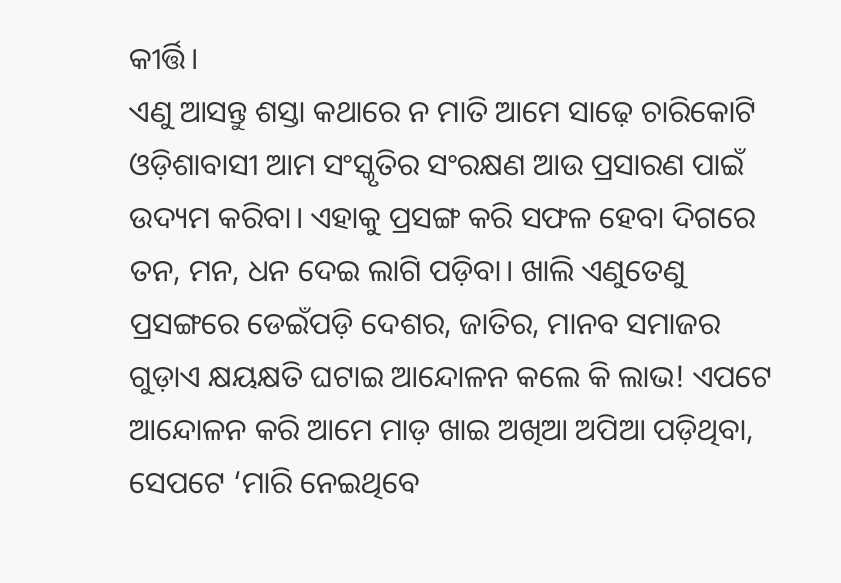କୀର୍ତ୍ତି।
ଏଣୁ ଆସନ୍ତୁ ଶସ୍ତା କଥାରେ ନ ମାତି ଆମେ ସାଢ଼େ ଚାରିକୋଟି ଓଡ଼ିଶାବାସୀ ଆମ ସଂସ୍କୃତିର ସଂରକ୍ଷଣ ଆଉ ପ୍ରସାରଣ ପାଇଁ ଉଦ୍ୟମ କରିବା। ଏହାକୁ ପ୍ରସଙ୍ଗ କରି ସଫଳ ହେବା ଦିଗରେ ତନ, ମନ, ଧନ ଦେଇ ଲାଗି ପଡ଼ିବା। ଖାଲି ଏଣୁତେଣୁ ପ୍ରସଙ୍ଗରେ ଡେଇଁପଡ଼ି ଦେଶର, ଜାତିର, ମାନବ ସମାଜର ଗୁଡ଼ାଏ କ୍ଷୟକ୍ଷତି ଘଟାଇ ଆନ୍ଦୋଳନ କଲେ କି ଲାଭ! ଏପଟେ ଆନ୍ଦୋଳନ କରି ଆମେ ମାଡ଼ ଖାଇ ଅଖିଆ ଅପିଆ ପଡ଼ିଥିବା, ସେପଟେ ‘ମାରି ନେଇଥିବେ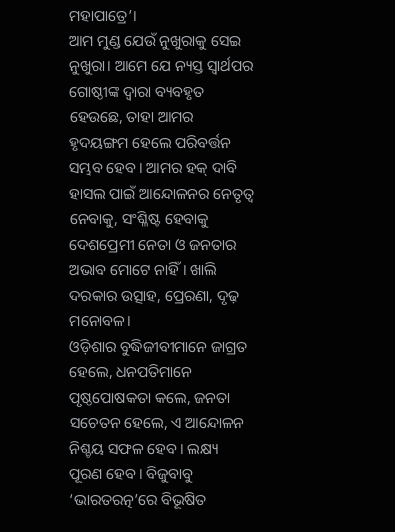ମହାପାତ୍ରେ’।
ଆମ ମୁଣ୍ଡ ଯେଉଁ ନୁଖୁରାକୁ ସେଇ ନୁଖୁରା। ଆମେ ଯେ ନ୍ୟସ୍ତ ସ୍ବାର୍ଥପର ଗୋଷ୍ଠୀଙ୍କ ଦ୍ୱାରା ବ୍ୟବହୃତ ହେଉଛେ, ତାହା ଆମର ହୃଦୟଙ୍ଗମ ହେଲେ ପରିବର୍ତ୍ତନ ସମ୍ଭବ ହେବ। ଆମର ହକ୍ ଦାବି ହାସଲ ପାଇଁ ଆନ୍ଦୋଳନର ନେତୃତ୍ୱ ନେବାକୁ, ସଂଶ୍ଳିଷ୍ଟ ହେବାକୁ ଦେଶପ୍ରେମୀ ନେତା ଓ ଜନତାର ଅଭାବ ମୋଟେ ନାହିଁ। ଖାଲି ଦରକାର ଉତ୍ସାହ, ପ୍ରେରଣା, ଦୃଢ଼ ମନୋବଳ।
ଓଡ଼ିଶାର ବୁଦ୍ଧିଜୀବୀମାନେ ଜାଗ୍ରତ ହେଲେ, ଧନପତିମାନେ ପୃଷ୍ଠପୋଷକତା କଲେ, ଜନତା ସଚେତନ ହେଲେ, ଏ ଆନ୍ଦୋଳନ ନିଶ୍ଚୟ ସଫଳ ହେବ। ଲକ୍ଷ୍ୟ ପୂରଣ ହେବ। ବିଜୁବାବୁ ‘ଭାରତରତ୍ନ’ରେ ବିଭୂଷିତ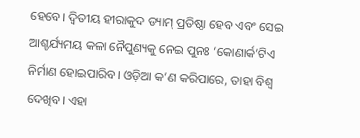ହେବେ। ଦ୍ୱିତୀୟ ହୀରାକୁଦ ଡ୍ୟାମ୍ ପ୍ରତିଷ୍ଠା ହେବ ଏବଂ ସେଇ ଆଶ୍ଚର୍ଯ୍ୟମୟ କଳା ନୈପୁଣ୍ୟକୁ ନେଇ ପୁନଃ ‘କୋଣାର୍କ’ଟିଏ ନିର୍ମାଣ ହୋଇପାରିବ। ଓଡ଼ିଆ କ’ଣ କରିପାରେ, ତାହା ବିଶ୍ୱ ଦେଖିବ। ଏହା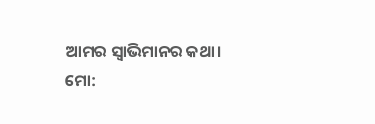ଆମର ସ୍ବାଭିମାନର କଥା।
ମୋ: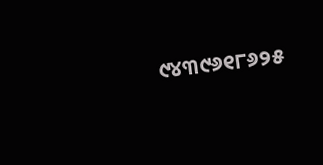୯୪୩୯୬୧୮୬୨୫